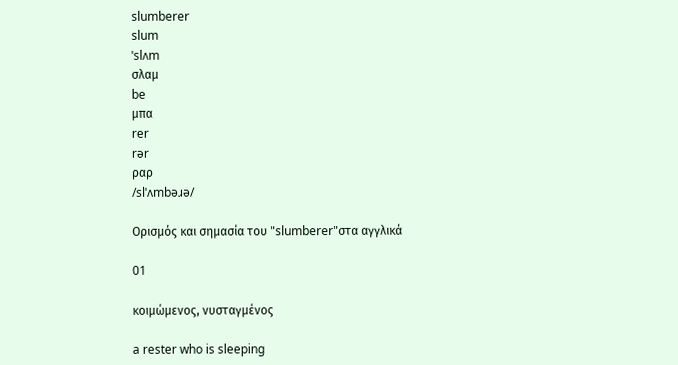slumberer
slum
ˈslʌm
σλαμ
be
μπα
rer
rər
ραρ
/slˈʌmbəɹə/

Ορισμός και σημασία του "slumberer"στα αγγλικά

01

κοιμώμενος, νυσταγμένος

a rester who is sleeping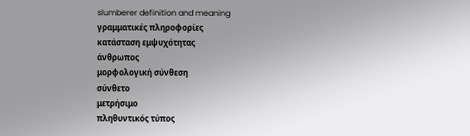slumberer definition and meaning
γραμματικές πληροφορίες
κατάσταση εμψυχότητας
άνθρωπος
μορφολογική σύνθεση
σύνθετο
μετρήσιμο
πληθυντικός τύπος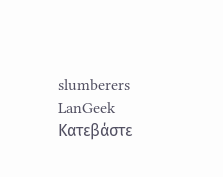slumberers
LanGeek
Κατεβάστε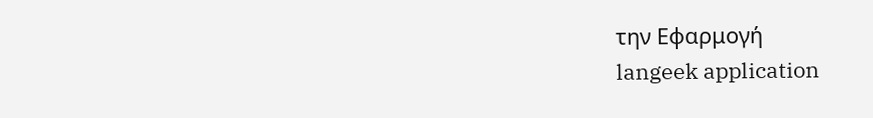την Εφαρμογή
langeek application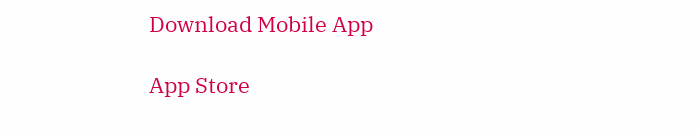Download Mobile App

App Store